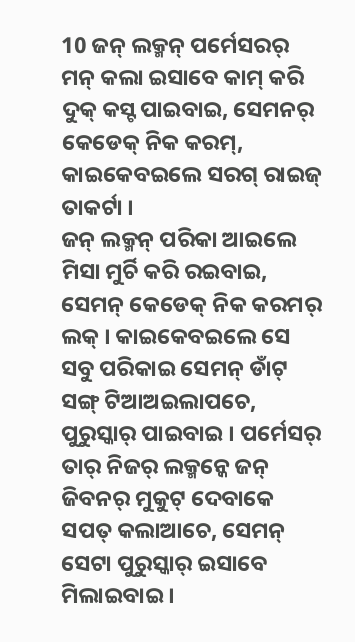10 ଜନ୍ ଲକ୍ମନ୍ ପର୍ମେସରର୍ ମନ୍ କଲା ଇସାବେ କାମ୍ କରି ଦୁକ୍ କସ୍ଟ ପାଇବାଇ, ସେମନର୍ କେଡେକ୍ ନିକ କରମ୍, କାଇକେବଇଲେ ସରଗ୍ ରାଇଜ୍ ତାକର୍ଟା ।
ଜନ୍ ଲକ୍ମନ୍ ପରିକା ଆଇଲେ ମିସା ମୁର୍ଚି କରି ରଇବାଇ, ସେମନ୍ କେଡେକ୍ ନିକ କରମର୍ ଲକ୍ । କାଇକେବଇଲେ ସେ ସବୁ ପରିକାଇ ସେମନ୍ ଡାଁଟ୍ ସଙ୍ଗ୍ ଟିଆଅଇଲାପଚେ, ପୁରୁସ୍କାର୍ ପାଇବାଇ । ପର୍ମେସର୍ ତାର୍ ନିଜର୍ ଲକ୍ମନ୍କେ ଜନ୍ ଜିବନର୍ ମୁକୁଟ୍ ଦେବାକେ ସପତ୍ କଲାଆଚେ, ସେମନ୍ ସେଟା ପୁରୁସ୍କାର୍ ଇସାବେ ମିଲାଇବାଇ ।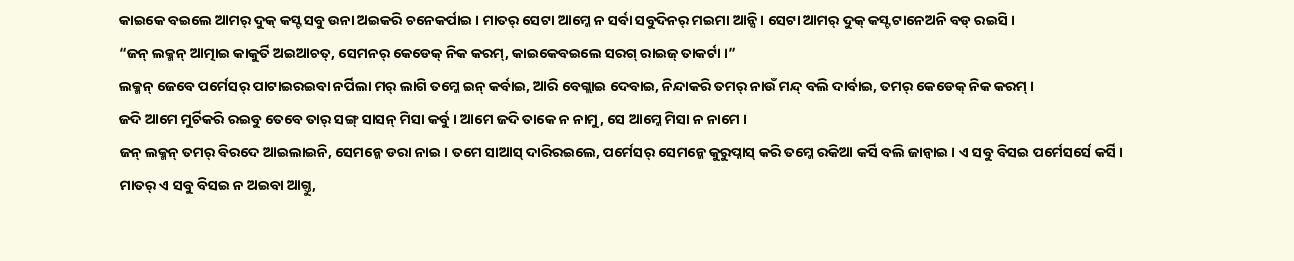କାଇକେ ବଇଲେ ଆମର୍ ଦୁକ୍ କସ୍ଟ ସବୁ ଉନା ଅଇକରି ଚନେକର୍ପାଇ । ମାତର୍ ସେଟା ଆମ୍କେ ନ ସର୍ବା ସବୁଦିନର୍ ମଇମା ଆନ୍ସି । ସେଟା ଆମର୍ ଦୁକ୍ କସ୍ଟ ଟାନେଅନି ବଡ୍ ରଇସି ।
“ଜନ୍ ଲକ୍ମନ୍ ଆତ୍ମାଇ କାକୁର୍ତି ଅଇଆଚତ୍, ସେମନର୍ କେଡେକ୍ ନିକ କରମ୍, କାଇକେବଇଲେ ସରଗ୍ ରାଇଜ୍ ତାକର୍ଟା ।”
ଲକ୍ମନ୍ ଜେବେ ପର୍ମେସର୍ ପାଟାଇରଇବା ନର୍ପିଲା ମର୍ ଲାଗି ତମ୍କେ ଇନ୍ କର୍ବାଇ, ଆରି ବେଗ୍ଲାଇ ଦେବାଇ, ନିନ୍ଦାକରି ତମର୍ ନାଉଁ ମନ୍ଦ୍ ବଲି ଦାର୍ବାଇ, ତମର୍ କେଡେକ୍ ନିକ କରମ୍ ।
ଜଦି ଆମେ ମୁର୍ଚିକରି ରଇବୁ ତେବେ ତାର୍ ସଙ୍ଗ୍ ସାସନ୍ ମିସା କର୍ବୁ । ଆମେ ଜଦି ତାକେ ନ ନାମୁ, ସେ ଆମ୍କେ ମିସା ନ ନାମେ ।
ଜନ୍ ଲକ୍ମନ୍ ତମର୍ ବିରଦେ ଆଇଲାଇନି, ସେମନ୍କେ ଡରା ନାଇ । ତମେ ସାଆସ୍ ଦାରିରଇଲେ, ପର୍ମେସର୍ ସେମନ୍କେ କୁରୁପ୍ନାସ୍ କରି ତମ୍କେ ରକିଆ କର୍ସି ବଲି ଜାନ୍ବାଇ । ଏ ସବୁ ବିସଇ ପର୍ମେସର୍ସେ କର୍ସି ।
ମାତର୍ ଏ ସବୁ ବିସଇ ନ ଅଇବା ଆଗ୍ତୁ,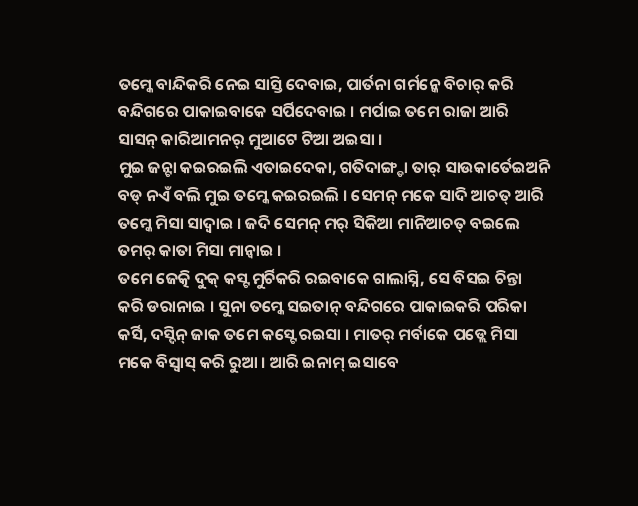ତମ୍କେ ବାନ୍ଦିକରି ନେଇ ସାସ୍ତି ଦେବାଇ, ପାର୍ତନା ଗର୍ମନ୍କେ ବିଚାର୍ କରି ବନ୍ଦିଗରେ ପାକାଇବାକେ ସର୍ପିଦେବାଇ । ମର୍ପାଇ ତମେ ରାଜା ଆରି ସାସନ୍ କାରିଆମନର୍ ମୁଆଟେ ଟିଆ ଅଇସା ।
ମୁଇ ଜନ୍ଟା କଇରଇଲି ଏତାଇଦେକା, ଗତିଦାଙ୍ଗ୍ଡା ତାର୍ ସାଉକାର୍ତେଇଅନି ବଡ୍ ନଏଁ ବଲି ମୁଇ ତମ୍କେ କଇରଇଲି । ସେମନ୍ ମକେ ସାଦି ଆଚତ୍ ଆରି ତମ୍କେ ମିସା ସାଦ୍ବାଇ । ଜଦି ସେମନ୍ ମର୍ ସିକିଆ ମାନିଆଚତ୍ ବଇଲେ ତମର୍ କାତା ମିସା ମାନ୍ବାଇ ।
ତମେ ଜେତ୍କି ଦୁକ୍ କସ୍ଟ ମୁର୍ଚିକରି ରଇବାକେ ଗାଲାସ୍ନି, ସେ ବିସଇ ଚିନ୍ତା କରି ଡରାନାଇ । ସୁନା ତମ୍କେ ସଇତାନ୍ ବନ୍ଦିଗରେ ପାକାଇକରି ପରିକା କର୍ସି, ଦସ୍ଦିନ୍ ଜାକ ତମେ କସ୍ଟେ ରଇସା । ମାତର୍ ମର୍ବାକେ ପଡ୍ଲେ ମିସା ମକେ ବିସ୍ବାସ୍ କରି ରୁଆ । ଆରି ଇନାମ୍ ଇସାବେ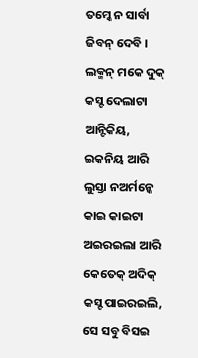ତମ୍କେ ନ ସାର୍ବା ଜିବନ୍ ଦେବି ।
ଲକ୍ମନ୍ ମକେ ଦୁକ୍ କସ୍ଟ ଦେଲାଟା ଆନ୍ଟିକିୟ, ଇକନିୟ ଆରି ଲୁସ୍ତା ନଅର୍ମନ୍କେ କାଇ କାଇଟା ଅଇରଇଲା ଆରି କେତେକ୍ ଅଦିକ୍ କସ୍ଟ ପାଇରଇଲି, ସେ ସବୁ ବିସଇ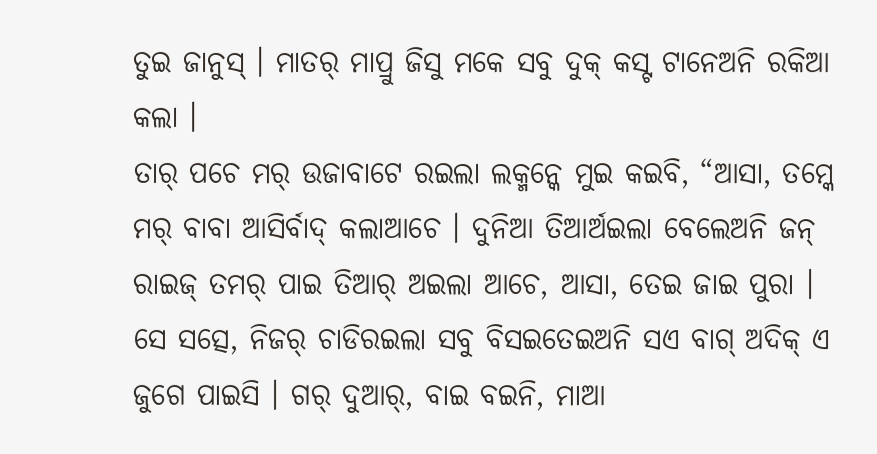ତୁଇ ଜାନୁସ୍ । ମାତର୍ ମାପ୍ରୁ ଜିସୁ ମକେ ସବୁ ଦୁକ୍ କସ୍ଟ ଟାନେଅନି ରକିଆ କଲା ।
ତାର୍ ପଚେ ମର୍ ଉଜାବାଟେ ରଇଲା ଲକ୍ମନ୍କେ ମୁଇ କଇବି, “ଆସା, ତମ୍କେ ମର୍ ବାବା ଆସିର୍ବାଦ୍ କଲାଆଚେ । ଦୁନିଆ ତିଆର୍ଅଇଲା ବେଲେଅନି ଜନ୍ ରାଇଜ୍ ତମର୍ ପାଇ ତିଆର୍ ଅଇଲା ଆଚେ, ଆସା, ତେଇ ଜାଇ ପୁରା ।
ସେ ସତ୍ସେ, ନିଜର୍ ଚାଡିରଇଲା ସବୁ ବିସଇତେଇଅନି ସଏ ବାଗ୍ ଅଦିକ୍ ଏ ଜୁଗେ ପାଇସି । ଗର୍ ଦୁଆର୍, ବାଇ ବଇନି, ମାଆ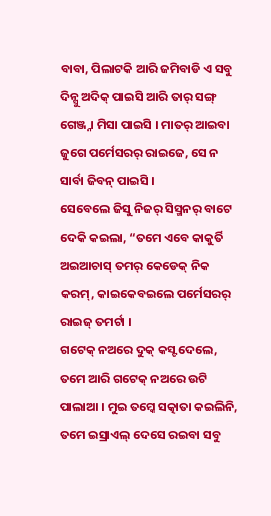ବାବା, ପିଲାଟକି ଆରି ଜମିବାଡି ଏ ସବୁ ଦିନ୍ସୁ ଅଦିକ୍ ପାଇସି ଆରି ତାର୍ ସଙ୍ଗ୍ ଗେଞ୍ଜ୍ନା ମିସା ପାଇସି । ମାତର୍ ଆଇବା ଜୁଗେ ପର୍ମେସରର୍ ରାଇଜେ, ସେ ନ ସାର୍ବା ଜିବନ୍ ପାଇସି ।
ସେବେଲେ ଜିସୁ ନିଜର୍ ସିସ୍ମନର୍ ବାଟେ ଦେକି କଇଲା, “ତମେ ଏବେ କାକୁର୍ତି ଅଇଆଚାସ୍ ତମର୍ କେଡେକ୍ ନିକ କରମ୍, କାଇକେବଇଲେ ପର୍ମେସରର୍ ରାଇଜ୍ ତମର୍ଟା ।
ଗଟେକ୍ ନଅରେ ଦୁକ୍ କସ୍ଟ ଦେଲେ, ତମେ ଆରି ଗଟେକ୍ ନଅରେ ଉଟି ପାଲାଆ । ମୁଇ ତମ୍କେ ସତ୍କାତା କଇଲିନି, ତମେ ଇସ୍ରାଏଲ୍ ଦେସେ ରଇବା ସବୁ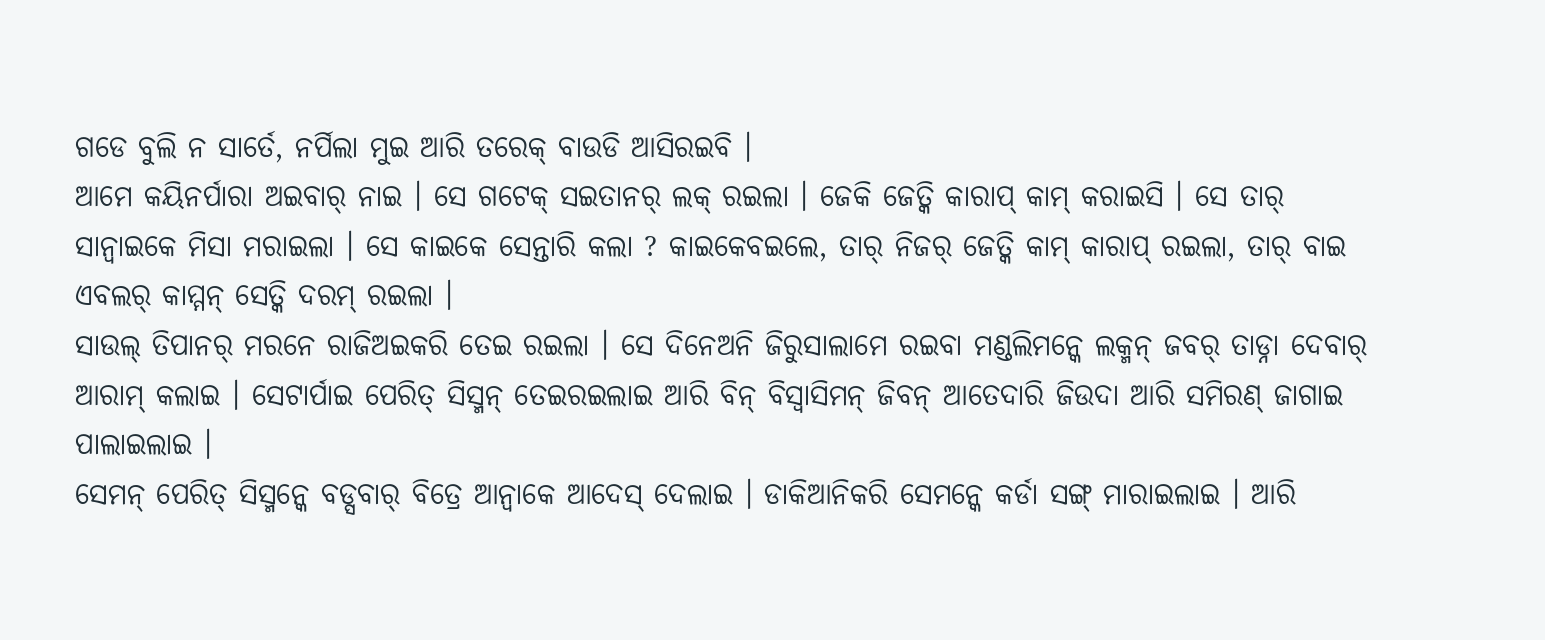ଗଡେ ବୁଲି ନ ସାର୍ତେ, ନର୍ପିଲା ମୁଇ ଆରି ତରେକ୍ ବାଉଡି ଆସିରଇବି ।
ଆମେ କୟିନର୍ପାରା ଅଇବାର୍ ନାଇ । ସେ ଗଟେକ୍ ସଇତାନର୍ ଲକ୍ ରଇଲା । ଜେକି ଜେତ୍କି କାରାପ୍ କାମ୍ କରାଇସି । ସେ ତାର୍ ସାନ୍ବାଇକେ ମିସା ମରାଇଲା । ସେ କାଇକେ ସେନ୍ତାରି କଲା ? କାଇକେବଇଲେ, ତାର୍ ନିଜର୍ ଜେତ୍କି କାମ୍ କାରାପ୍ ରଇଲା, ତାର୍ ବାଇ ଏବଲର୍ କାମ୍ମନ୍ ସେତ୍କି ଦରମ୍ ରଇଲା ।
ସାଉଲ୍ ତିପାନର୍ ମରନେ ରାଜିଅଇକରି ତେଇ ରଇଲା । ସେ ଦିନେଅନି ଜିରୁସାଲାମେ ରଇବା ମଣ୍ଡଲିମନ୍କେ ଲକ୍ମନ୍ ଜବର୍ ତାଡ୍ନା ଦେବାର୍ ଆରାମ୍ କଲାଇ । ସେଟାର୍ପାଇ ପେରିତ୍ ସିସ୍ମନ୍ ତେଇରଇଲାଇ ଆରି ବିନ୍ ବିସ୍ବାସିମନ୍ ଜିବନ୍ ଆତେଦାରି ଜିଉଦା ଆରି ସମିରଣ୍ ଜାଗାଇ ପାଲାଇଲାଇ ।
ସେମନ୍ ପେରିତ୍ ସିସ୍ମନ୍କେ ବଡ୍ସବାର୍ ବିତ୍ରେ ଆନ୍ବାକେ ଆଦେସ୍ ଦେଲାଇ । ଡାକିଆନିକରି ସେମନ୍କେ କର୍ଡା ସଙ୍ଗ୍ ମାରାଇଲାଇ । ଆରି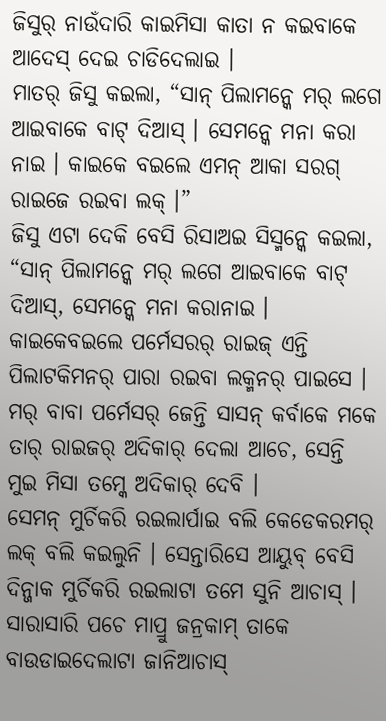ଜିସୁର୍ ନାଉଁଦାରି କାଇମିସା କାତା ନ କଇବାକେ ଆଦେସ୍ ଦେଇ ଚାଡିଦେଲାଇ ।
ମାତର୍ ଜିସୁ କଇଲା, “ସାନ୍ ପିଲାମନ୍କେ ମର୍ ଲଗେ ଆଇବାକେ ବାଟ୍ ଦିଆସ୍ । ସେମନ୍କେ ମନା କରା ନାଇ । କାଇକେ ବଇଲେ ଏମନ୍ ଆକା ସରଗ୍ ରାଇଜେ ରଇବା ଲକ୍ ।”
ଜିସୁ ଏଟା ଦେକି ବେସି ରିସାଅଇ ସିସ୍ମନ୍କେ କଇଲା, “ସାନ୍ ପିଲାମନ୍କେ ମର୍ ଲଗେ ଆଇବାକେ ବାଟ୍ ଦିଆସ୍, ସେମନ୍କେ ମନା କରାନାଇ । କାଇକେବଇଲେ ପର୍ମେସରର୍ ରାଇଜ୍ ଏନ୍ତି ପିଲାଟକିମନର୍ ପାରା ରଇବା ଲକ୍ମନର୍ ପାଇସେ ।
ମର୍ ବାବା ପର୍ମେସର୍ ଜେନ୍ତି ସାସନ୍ କର୍ବାକେ ମକେ ତାର୍ ରାଇଜର୍ ଅଦିକାର୍ ଦେଲା ଆଚେ, ସେନ୍ତି ମୁଇ ମିସା ତମ୍କେ ଅଦିକାର୍ ଦେବି ।
ସେମନ୍ ମୁର୍ଚିକରି ରଇଲାର୍ପାଇ ବଲି କେଡେକରମର୍ ଲକ୍ ବଲି କଇଲୁନି । ସେନ୍ତାରିସେ ଆୟୁବ୍ ବେସି ଦିନ୍ଜାକ ମୁର୍ଚିକରି ରଇଲାଟା ତମେ ସୁନି ଆଚାସ୍ । ସାରାସାରି ପଚେ ମାପ୍ରୁ ଜନ୍ରକାମ୍ ତାକେ ବାଉଡାଇଦେଲାଟା ଜାନିଆଚାସ୍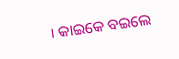। କାଇକେ ବଇଲେ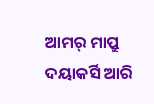ଆମର୍ ମାପ୍ରୁ ଦୟାକର୍ସି ଆରି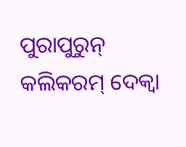ପୁରାପୁରୁନ୍ କଲିକରମ୍ ଦେକ୍ବା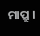ମାପ୍ରୁ ।